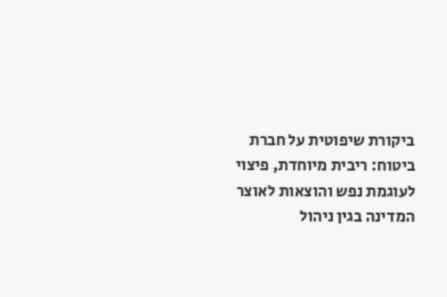ביקורת שיפוטית על חברת ביטוח: ריבית מיוחדת, פיצוי לעוגמת נפש והוצאות לאוצר המדינה בגין ניהול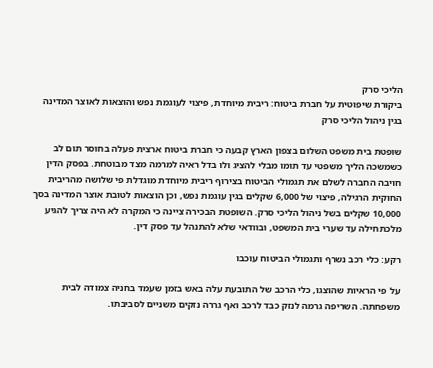הליכי סרק
ביקורת שיפוטית על חברת ביטוח: ריבית מיוחדת, פיצוי לעוגמת נפש והוצאות לאוצר המדינה בגין ניהול הליכי סרק

שופטת בית משפט השלום בצפון הארץ קבעה כי חברת ביטוח ארצית פעלה בחוסר תום לב כשמשכה הליך משפטי עד תומו מבלי להציג ולו בדל ראיה למרמה מצד מבוטחת. בפסק הדין חויבה החברה לשלם את תגמולי הביטוח בצירוף ריבית מיוחדת מוגדלת פי שלושה מהריבית החוקית הרגילה, פיצוי של 6,000 שקלים בגין עוגמת נפש, וכן הוצאות לטובת אוצר המדינה בסך 10,000 שקלים בשל ניהול הליכי סרק. השופטת הבכירה ציינה כי המקרה לא היה צריך להגיע מלכתחילה עד שערי בית המשפט, ובוודאי שלא להתנהל עד פסק דין.

רקע: כלי רכב נשרף ותגמולי הביטוח עוכבו

על פי הראיות שהוצגו, כלי הרכב של התובעת עלה באש בזמן שעמד בחניה צמודה לבית משפחתה. השריפה גרמה לנזק כבד לרכב ואף גררה נזקים משניים לסביבתו.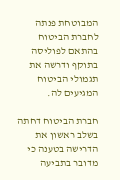המבוטחת פנתה לחברת הביטוח בהתאם לפוליסה בתוקף ודרשה את תגמולי הביטוח המגיעים לה.

חברת הביטוח דחתה בשלב ראשון את הדרישה בטענה כי מדובר בתביעה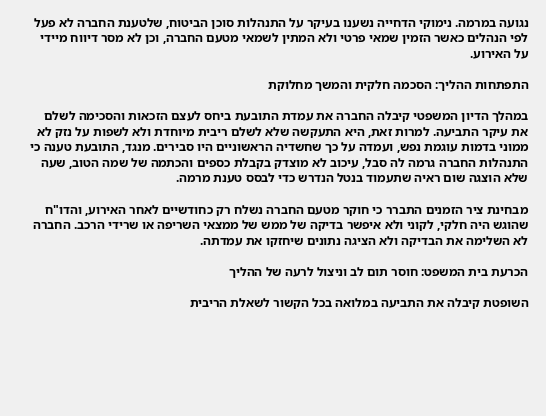נגועה במרמה. נימוקי הדחייה נשענו בעיקר על התנהלות סוכן הביטוח, שלטענת החברה לא פעל לפי הנהלים כאשר הזמין שמאי פרטי ולא המתין לשמאי מטעם החברה, וכן לא מסר דיווח מיידי על האירוע.

התפתחות ההליך: הסכמה חלקית והמשך מחלוקת

במהלך הדיון המשפטי קיבלה החברה את עמדת התובעת ביחס לעצם הזכאות והסכימה לשלם את עיקר התביעה. למרות זאת, היא התעקשה שלא לשלם ריבית מיוחדת ולא לשפות על נזק לא ממוני בדמות עוגמת נפש, ועמדה על כך שחשדיה הראשוניים היו סבירים. מנגד, התובעת טענה כי התנהלות החברה גרמה לה סבל, עיכוב לא מוצדק בקבלת כספים והכתמה של שמה הטוב, שעה שלא הוצגה שום ראיה שתעמוד בנטל הנדרש כדי לבסס טענת מרמה.

מבחינת ציר הזמנים התברר כי חוקר מטעם החברה נשלח רק כחודשיים לאחר האירוע, והדו"ח שהוגש היה חלקי, לקוני ולא איפשר בדיקה של ממש של ממצאי השריפה או שרידי הרכב. החברה לא השלימה את הבדיקה ולא הציגה נתונים שיחזקו את עמדתה.

הכרעת בית המשפט: חוסר תום לב וניצול לרעה של ההליך

השופטת קיבלה את התביעה במלואה בכל הקשור לשאלת הריבית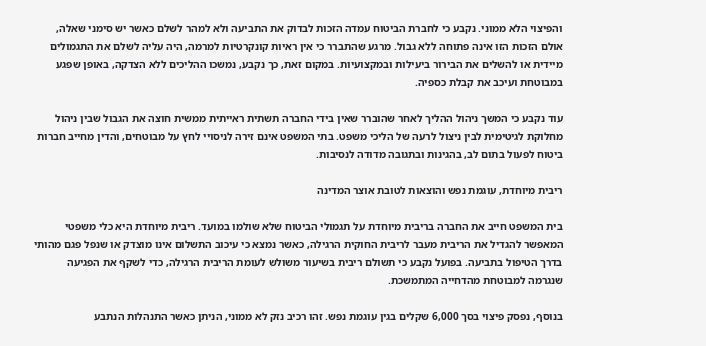והפיצוי הלא ממוני. נקבע כי לחברת הביטוח עמדה הזכות לבדוק את התביעה ולא למהר לשלם כאשר יש סימני שאלה, אולם הזכות הזו אינה פתוחה ללא גבול. מרגע שהתברר כי אין ראיות קונקרטיות למרמה, היה עליה לשלם את התגמולים מיידית או להשלים את הבירור ביעילות ובמקצועיות. במקום זאת, כך נקבע, נמשכו ההליכים ללא הצדקה, באופן שפגע במבוטחת ועיכב את קבלת כספיה.

עוד נקבע כי המשך ניהול ההליך לאחר שהוברר שאין בידי החברה תשתית ראייתית ממשית חוצה את הגבול שבין ניהול מחלוקת לגיטימית לבין ניצול לרעה של הליכי משפט. בתי המשפט אינם זירה לניסויי לחץ על מבוטחים, והדין מחייב חברות ביטוח לפעול בתום לב, בהגינות ובתגובה מדודה לנסיבות.

ריבית מיוחדת, עוגמת נפש והוצאות לטובת אוצר המדינה

בית המשפט חייב את החברה בריבית מיוחדת על תגמולי הביטוח שלא שולמו במועד. ריבית מיוחדת היא כלי משפטי המאפשר להגדיל את הריבית מעבר לריבית החוקית הרגילה, כאשר נמצא כי עיכוב התשלום אינו מוצדק או שנפל פגם מהותי בדרך הטיפול בתביעה. בפועל נקבע כי תשולם ריבית בשיעור משולש לעומת הריבית הרגילה, כדי לשקף את הפגיעה שנגרמה למבוטחת מהדחייה המתמשכת.

בנוסף, נפסק פיצוי בסך 6,000 שקלים בגין עוגמת נפש. זהו רכיב נזק לא ממוני, הניתן כאשר התנהלות הנתבע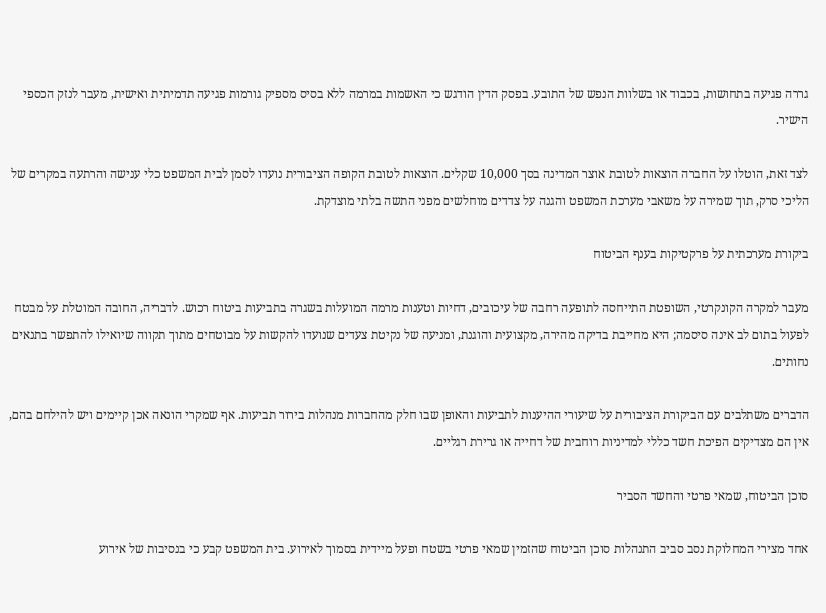גררה פגיעה בתחושות, בכבוד או בשלוות הנפש של התובע. בפסק הדין הודגש כי האשמות במרמה ללא בסיס מספיק גורמות פגיעה תדמיתית ואישית, מעבר לנזק הכספי הישיר.

לצד זאת, הוטלו על החברה הוצאות לטובת אוצר המדינה בסך 10,000 שקלים. הוצאות לטובת הקופה הציבורית נועדו לסמן לבית המשפט כלי ענישה והרתעה במקרים של הליכי סרק, תוך שמירה על משאבי מערכת המשפט והגנה על צדדים מוחלשים מפני התשה בלתי מוצדקת.

ביקורת מערכתית על פרקטיקות בענף הביטוח

מעבר למקרה הקונקרטי, השופטת התייחסה לתופעה רחבה של עיכובים, דחיות וטענות מרמה המועלות בשגרה בתביעות ביטוח רכוש. לדבריה, החובה המוטלת על מבטח לפעול בתום לב אינה סיסמה; היא מחייבת בדיקה מהירה, מקצועית והוגנת, ומניעה של נקיטת צעדים שנועדו להקשות על מבוטחים מתוך תקווה שיואילו להתפשר בתנאים נחותים.

הדברים משתלבים עם הביקורת הציבורית על שיעורי ההיענות לתביעות והאופן שבו חלק מהחברות מנהלות בירור תביעות. אף שמקרי הונאה אכן קיימים ויש להילחם בהם, אין הם מצדיקים הפיכת חשד כללי למדיניות רוחבית של דחייה או גרירת רגליים.

סוכן הביטוח, שמאי פרטי והחשד הסביר

אחד מצירי המחלוקת נסב סביב התנהלות סוכן הביטוח שהזמין שמאי פרטי בשטח ופעל מיידית בסמוך לאירוע. בית המשפט קבע כי בנסיבות של אירוע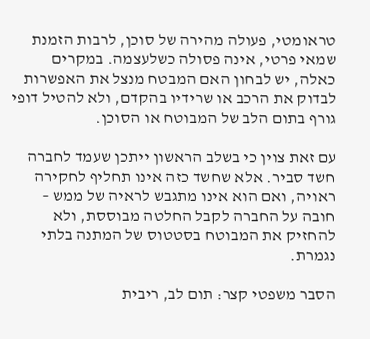טראומטי, פעולה מהירה של סוכן, לרבות הזמנת שמאי פרטי, אינה פסולה כשלעצמה. במקרים כאלה, יש לבחון האם המבטח מנצל את האפשרות לבדוק את הרכב או שרידיו בהקדם, ולא להטיל דופי גורף בתום הלב של המבוטח או הסוכן.

עם זאת צוין כי בשלב הראשון ייתכן שעמד לחברה חשד סביר. אלא שחשד כזה אינו תחליף לחקירה ראויה, ואם הוא אינו מתגבש לראיה של ממש – חובה על החברה לקבל החלטה מבוססת, ולא להחזיק את המבוטח בסטטוס של המתנה בלתי נגמרת.

הסבר משפטי קצר: תום לב, ריבית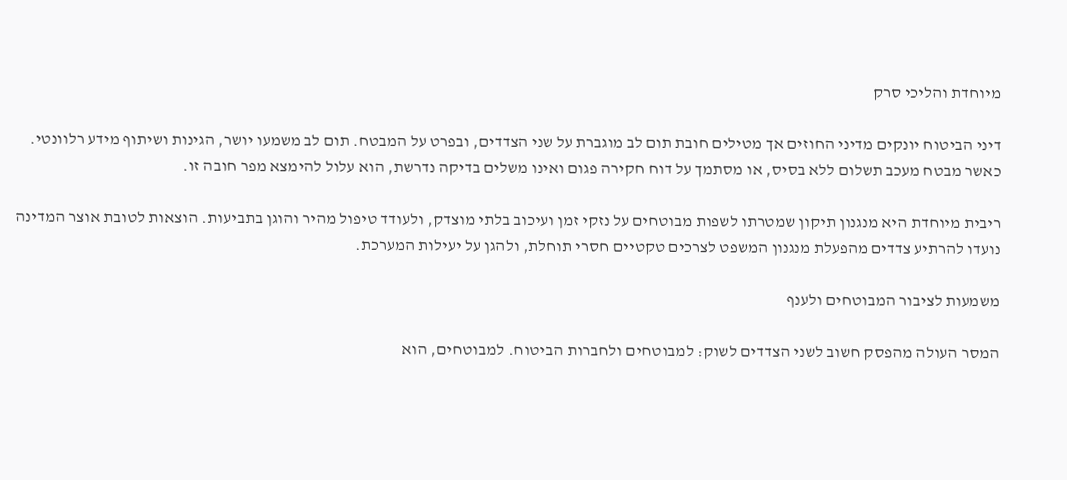מיוחדת והליכי סרק

דיני הביטוח יונקים מדיני החוזים אך מטילים חובת תום לב מוגברת על שני הצדדים, ובפרט על המבטח. תום לב משמעו יושר, הגינות ושיתוף מידע רלוונטי. כאשר מבטח מעכב תשלום ללא בסיס, או מסתמך על דוח חקירה פגום ואינו משלים בדיקה נדרשת, הוא עלול להימצא מפר חובה זו.

ריבית מיוחדת היא מנגנון תיקון שמטרתו לשפות מבוטחים על נזקי זמן ועיכוב בלתי מוצדק, ולעודד טיפול מהיר והוגן בתביעות. הוצאות לטובת אוצר המדינה נועדו להרתיע צדדים מהפעלת מנגנון המשפט לצרכים טקטיים חסרי תוחלת, ולהגן על יעילות המערכת.

משמעות לציבור המבוטחים ולענף

המסר העולה מהפסק חשוב לשני הצדדים לשוק: למבוטחים ולחברות הביטוח. למבוטחים, הוא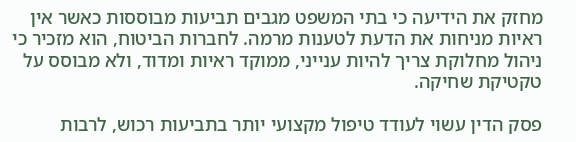מחזק את הידיעה כי בתי המשפט מגבים תביעות מבוססות כאשר אין ראיות מניחות את הדעת לטענות מרמה. לחברות הביטוח, הוא מזכיר כי ניהול מחלוקת צריך להיות ענייני, ממוקד ראיות ומדוד, ולא מבוסס על טקטיקת שחיקה.

פסק הדין עשוי לעודד טיפול מקצועי יותר בתביעות רכוש, לרבות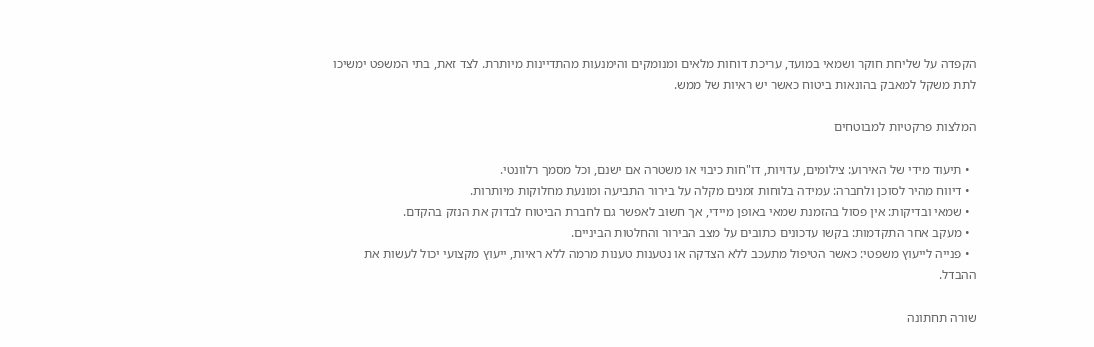הקפדה על שליחת חוקר ושמאי במועד, עריכת דוחות מלאים ומנומקים והימנעות מהתדיינות מיותרת. לצד זאת, בתי המשפט ימשיכו לתת משקל למאבק בהונאות ביטוח כאשר יש ראיות של ממש.

המלצות פרקטיות למבוטחים

  • תיעוד מידי של האירוע: צילומים, עדויות, דו"חות כיבוי או משטרה אם ישנם, וכל מסמך רלוונטי.
  • דיווח מהיר לסוכן ולחברה: עמידה בלוחות זמנים מקלה על בירור התביעה ומונעת מחלוקות מיותרות.
  • שמאי ובדיקות: אין פסול בהזמנת שמאי באופן מיידי, אך חשוב לאפשר גם לחברת הביטוח לבדוק את הנזק בהקדם.
  • מעקב אחר התקדמות: בקשו עדכונים כתובים על מצב הבירור והחלטות הביניים.
  • פנייה לייעוץ משפטי: כאשר הטיפול מתעכב ללא הצדקה או נטענות טענות מרמה ללא ראיות, ייעוץ מקצועי יכול לעשות את ההבדל.

שורה תחתונה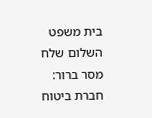בית משפט השלום שלח מסר ברור: חברת ביטוח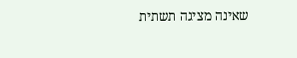שאינה מציגה תשתית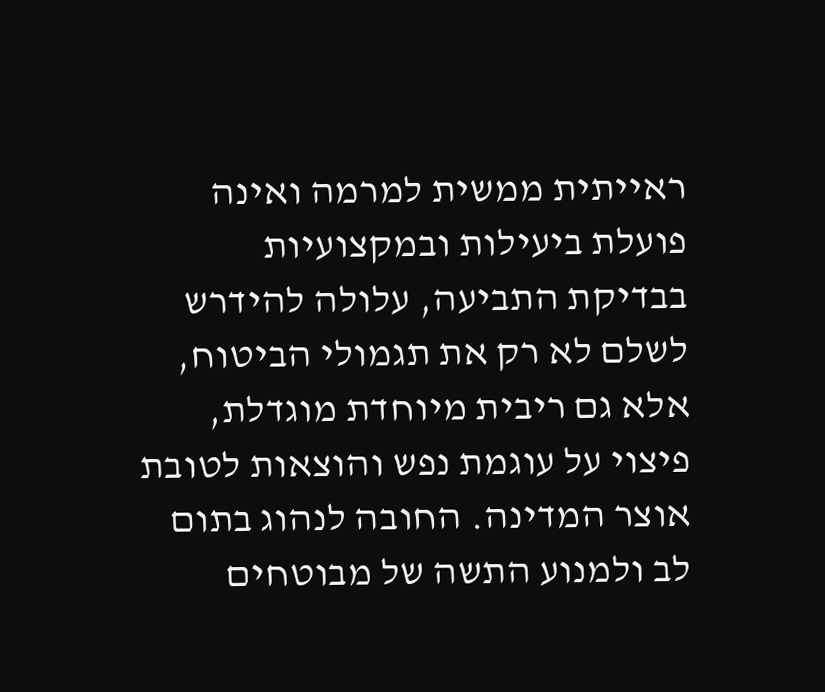ראייתית ממשית למרמה ואינה פועלת ביעילות ובמקצועיות בבדיקת התביעה, עלולה להידרש לשלם לא רק את תגמולי הביטוח, אלא גם ריבית מיוחדת מוגדלת, פיצוי על עוגמת נפש והוצאות לטובת אוצר המדינה. החובה לנהוג בתום לב ולמנוע התשה של מבוטחים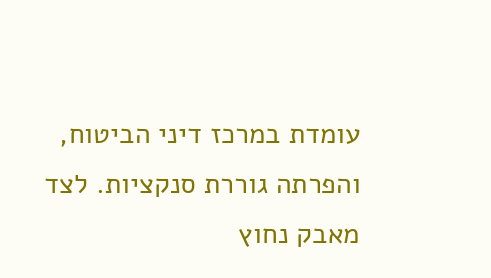עומדת במרכז דיני הביטוח, והפרתה גוררת סנקציות. לצד מאבק נחוץ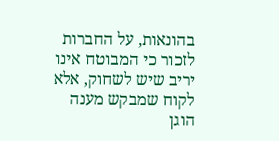בהונאות, על החברות לזכור כי המבוטח אינו יריב שיש לשחוק, אלא לקוח שמבקש מענה הוגן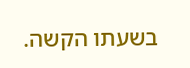בשעתו הקשה.